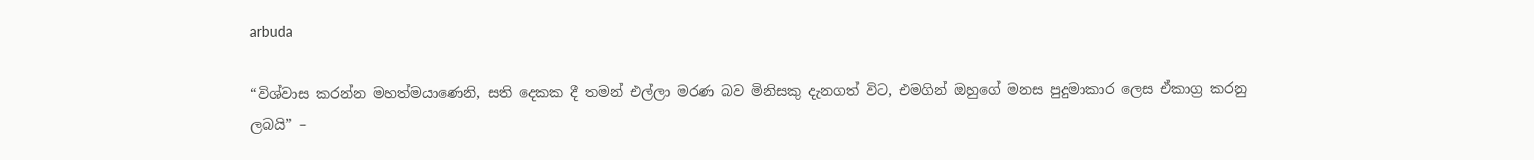arbuda

“විශ්වාස කරන්න මහත්මයාණෙනි, සති දෙකක දී තමන් එල්ලා මරණ බව මිනිසකු දැනගත් විට, එමගින් ඔහුගේ මනස පුදුමාකාර ලෙස ඒකාග්‍ර කරනු ලබයි” –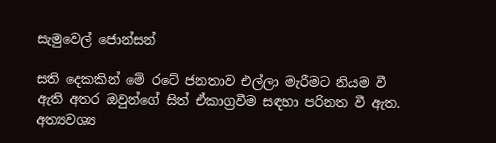සැමුවෙල් ජොන්සන්

සති දෙකකින් මේ රටේ ජනතාව එල්ලා මැරීමට නියම වී ඇති අතර ඔවුන්ගේ සිත් ඒකාග්‍රවීම සඳහා පරිනත වී ඇත. අත්‍යවශ්‍ය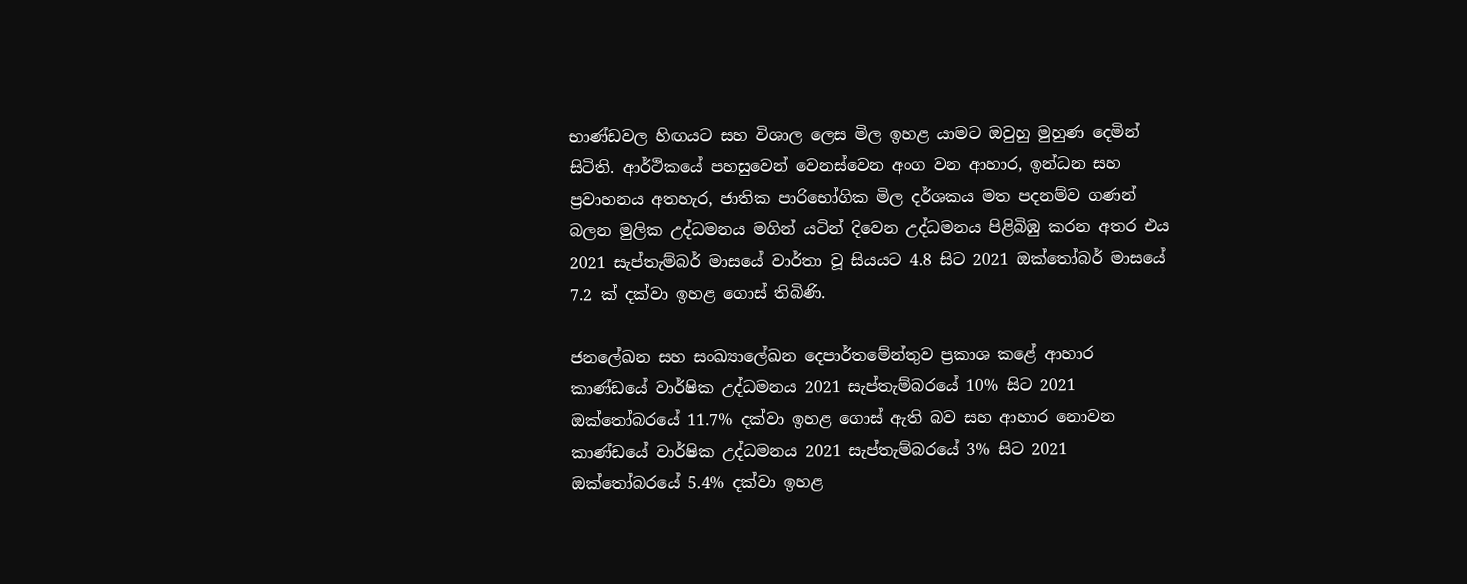භාණ්ඩවල හිඟයට සහ විශාල ලෙස මිල ඉහළ යාමට ඔවුහු මුහුණ දෙමින් සිටිති. ආර්ථිකයේ පහසුවෙන් වෙනස්වෙන අංග වන ආහාර, ඉන්ධන සහ ප්‍රවාහනය අතහැර, ජාතික පාරිභෝගික මිල දර්ශකය මත පදනම්ව ගණන් බලන මුලික උද්ධමනය මගින් යටින් දිවෙන උද්ධමනය පිළිබිඹු කරන අතර එය 2021 සැප්තැම්බර් මාසයේ වාර්තා වූ සියයට 4.8 සිට 2021 ඔක්තෝබර් මාසයේ 7.2 ක් දක්වා ඉහළ ගොස් තිබිණි.

ජනලේඛන සහ සංඛ්‍යාලේඛන දෙපාර්තමේන්තුව ප්‍රකාශ කළේ ආහාර කාණ්ඩයේ වාර්ෂික උද්ධමනය 2021 සැප්තැම්බරයේ 10% සිට 2021 ඔක්තෝබරයේ 11.7% දක්වා ඉහළ ගොස් ඇති බව සහ ආහාර නොවන කාණ්ඩයේ වාර්ෂික උද්ධමනය 2021 සැප්තැම්බරයේ 3% සිට 2021 ඔක්තෝබරයේ 5.4% දක්වා ඉහළ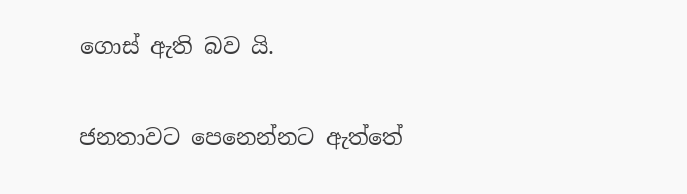ගොස් ඇති බව යි.

ජනතාවට පෙනෙන්නට ඇත්තේ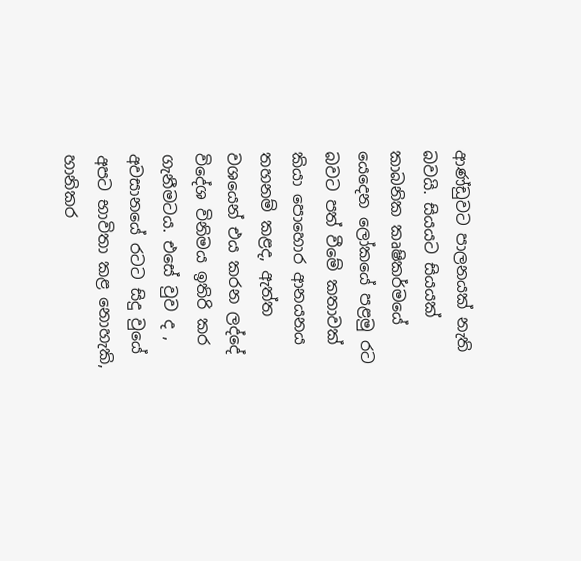ආණ්ඩුවට පාලනයක් නැති බවයි. සියයට සියයක් කාබනික කෘෂිකර්මයේ යෙදෙන ලෝකයේ පළමු රට බවට පත් වීමේ කතාවක් කියා පොහොර ආනයනය තහනම් කළද, ඇත්ත වශයෙන් එය කරන ලද්දේ විදේශ විනිමය ඉතිරි කර ගැනීමටය. එසේ වුව ද , අවසානයේ රටට සිදු වුයේ අපට භාවිතා කළ නොහැකි, හානිකර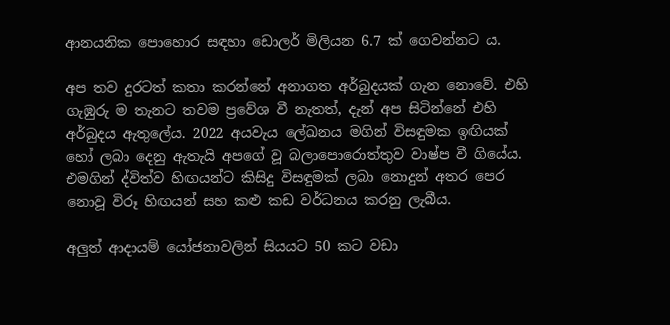ආනයනික පොහොර සඳහා ඩොලර් මිලියන 6.7 ක් ගෙවන්නට ය.

අප තව දුරටත් කතා කරන්නේ අනාගත අර්බුදයක් ගැන නොවේ. එහි ගැඹුරු ම තැනට තවම ප්‍රවේශ වී නැතත්, දැන් අප සිටින්නේ එහි අර්බුදය ඇතුලේය. 2022 අයවැය ලේඛනය මගින් විසඳුමක ඉඟියක් හෝ ලබා දෙනු ඇතැයි අපගේ වූ බලාපොරොත්තුව වාෂ්ප වී ගියේය. එමගින් ද්විත්ව හිඟයන්ට කිසිදු විසඳුමක් ලබා නොදුන් අතර පෙර නොවූ විරූ හිඟයන් සහ කළු කඩ වර්ධනය කරනු ලැබීය.

අලුත් ආදායම් යෝජනාවලින් සියයට 50 කට වඩා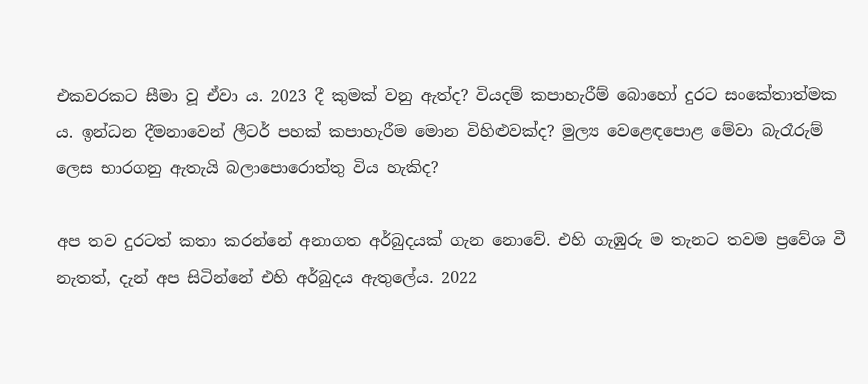එකවරකට සීමා වූ ඒවා ය. 2023 දී කුමක් වනු ඇත්ද? වියදම් කපාහැරීම් බොහෝ දුරට සංකේතාත්මක ය. ඉන්ධන දීමනාවෙන් ලීටර් පහක් කපාහැරීම මොන විහිළුවක්ද? මුල්‍ය වෙළෙඳපොළ මේවා බැරෑරුම් ලෙස භාරගනු ඇතැයි බලාපොරොත්තු විය හැකිද?

අප තව දුරටත් කතා කරන්නේ අනාගත අර්බුදයක් ගැන නොවේ. එහි ගැඹුරු ම තැනට තවම ප්‍රවේශ වී නැතත්, දැන් අප සිටින්නේ එහි අර්බුදය ඇතුලේය. 2022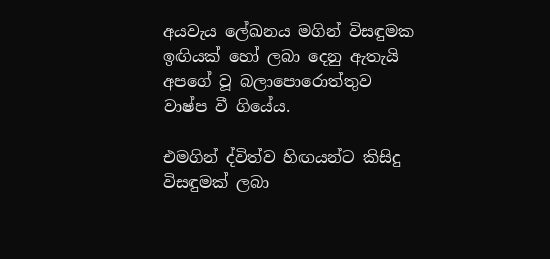අයවැය ලේඛනය මගින් විසඳුමක ඉඟියක් හෝ ලබා දෙනු ඇතැයි අපගේ වූ බලාපොරොත්තුව වාෂ්ප වී ගියේය.

එමගින් ද්විත්ව හිඟයන්ට කිසිදු විසඳුමක් ලබා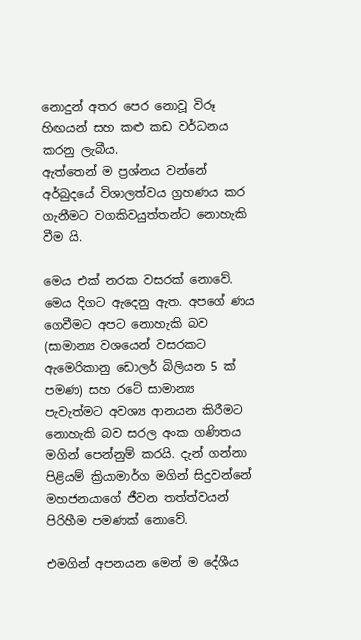නොදුන් අතර පෙර නොවූ විරූ හිඟයන් සහ කළු කඩ වර්ධනය කරනු ලැබීය.
ඇත්තෙන් ම ප්‍රශ්නය වන්නේ අර්බුදයේ විශාලත්වය ග්‍රහණය කර ගැනීමට වගකිවයුත්තන්ට නොහැකි වීම යි.

මෙය එක් නරක වසරක් නොවේ. මෙය දිගට ඇදෙනු ඇත. අපගේ ණය ගෙවීමට අපට නොහැකි බව (සාමාන්‍ය වශයෙන් වසරකට ඇමෙරිකානු ඩොලර් බිලියන 5 ක් පමණ) සහ රටේ සාමාන්‍ය පැවැත්මට අවශ්‍ය ආනයන කිරීමට නොහැකි බව සරල අංක ගණිතය මගින් පෙන්නුම් කරයි. දැන් ගන්නා පිළියම් ක්‍රියාමාර්ග මගින් සිදුවන්නේ මහජනයාගේ ජීවන තත්ත්වයන් පිරිහීම පමණක් නොවේ.

එමගින් අපනයන මෙන් ම දේශීය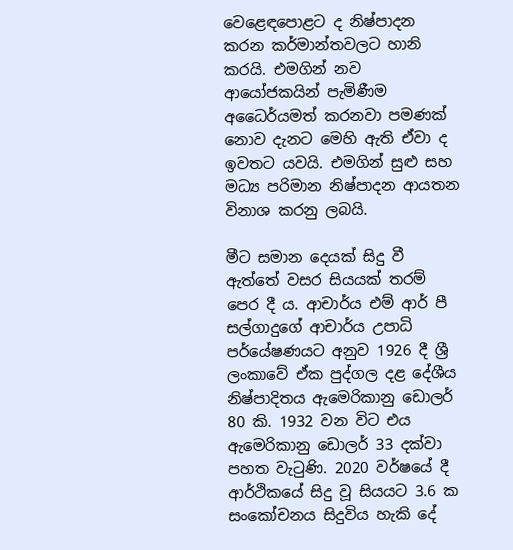වෙළෙඳපොළට ද නිෂ්පාදන කරන කර්මාන්තවලට හානි කරයි. එමගින් නව ආයෝජකයින් පැමිණීම අධෛර්යමත් කරනවා පමණක් නොව දැනට මෙහි ඇති ඒවා ද ඉවතට යවයි. එමගින් සුළු සහ මධ්‍ය පරිමාන නිෂ්පාදන ආයතන විනාශ කරනු ලබයි.

මීට සමාන දෙයක් සිදු වී ඇත්තේ වසර සියයක් තරම් පෙර දී ය. ආචාර්ය එම් ආර් පී සල්ගාදුගේ ආචාර්ය උපාධි පර්යේෂණයට අනුව 1926 දී ශ්‍රී ලංකාවේ ඒක පුද්ගල දළ දේශීය නිෂ්පාදිතය ඇමෙරිකානු ඩොලර් 80 කි. 1932 වන විට එය ඇමෙරිකානු ඩොලර් 33 දක්වා පහත වැටුණි. 2020 වර්ෂයේ දී ආර්ථිකයේ සිදු වූ සියයට 3.6 ක සංකෝචනය සිදුවිය හැකි දේ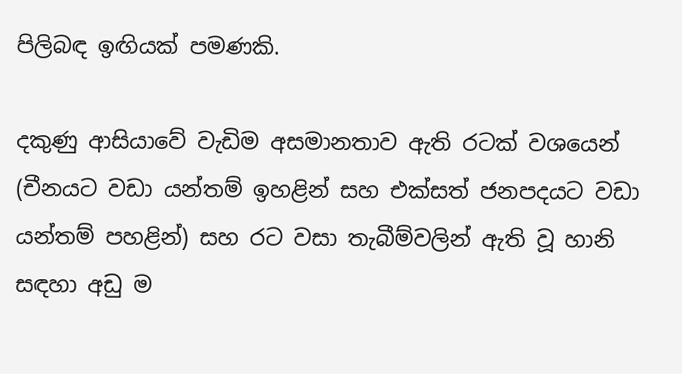පිලිබඳ ඉඟියක් පමණකි.

දකුණු ආසියාවේ වැඩිම අසමානතාව ඇති රටක් වශයෙන් (චීනයට වඩා යන්තම් ඉහළින් සහ එක්සත් ජනපදයට වඩා යන්තම් පහළින්) සහ රට වසා තැබීම්වලින් ඇති වූ හානි සඳහා අඩු ම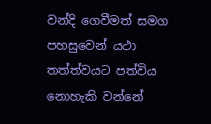වන්දි ගෙවීමත් සමග පහසුවෙන් යථා තත්ත්වයට පත්විය නොහැකි වන්නේ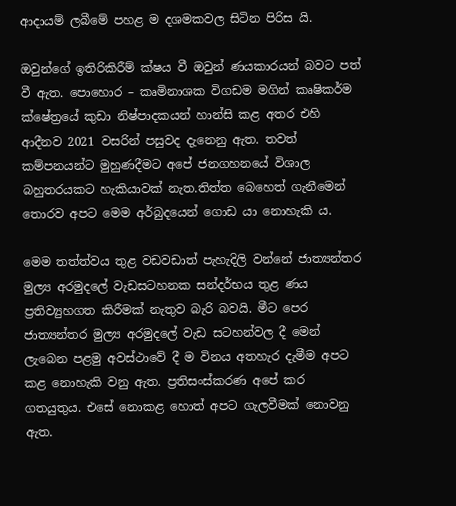ආදායම් ලබීමේ පහළ ම දශමකවල සිටින පිරිස යි.

ඔවුන්ගේ ඉතිරිකිරීම් ක්ෂය වී ඔවුන් ණයකාරයන් බවට පත් වී ඇත. පොහොර – කෘමිනාශක විගඩම මගින් කෘෂිකර්ම ක්ෂේත්‍රයේ කුඩා නිෂ්පාදකයන් හාන්සි කළ අතර එහි ආදීනව 2021 වසරින් පසුවද දැනෙනු ඇත. තවත් කම්පනයන්ට මුහුණදීමට අපේ ජනගහනයේ විශාල බහුතරයකට හැකියාවක් නැත.තිත්ත බෙහෙත් ගැනීමෙන් තොරව අපට මෙම අර්බුදයෙන් ගොඩ යා නොහැකි ය.

මෙම තත්ත්වය තුළ වඩවඩාත් පැහැදිලි වන්නේ ජාත්‍යන්තර මුල්‍ය අරමුදලේ වැඩසටහනක සන්දර්භය තුළ ණය ප්‍රතිව්‍යුහගත කිරීමක් නැතුව බැරි බවයි. මීට පෙර ජාත්‍යන්තර මුල්‍ය අරමුදලේ වැඩ සටහන්වල දී මෙන් ලැබෙන පළමු අවස්ථාවේ දී ම විනය අතහැර දැමීම අපට කළ නොහැකි වනු ඇත. ප්‍රතිසංස්කරණ අපේ කර ගතයුතුය. එසේ නොකළ හොත් අපට ගැලවීමක් නොවනු ඇත.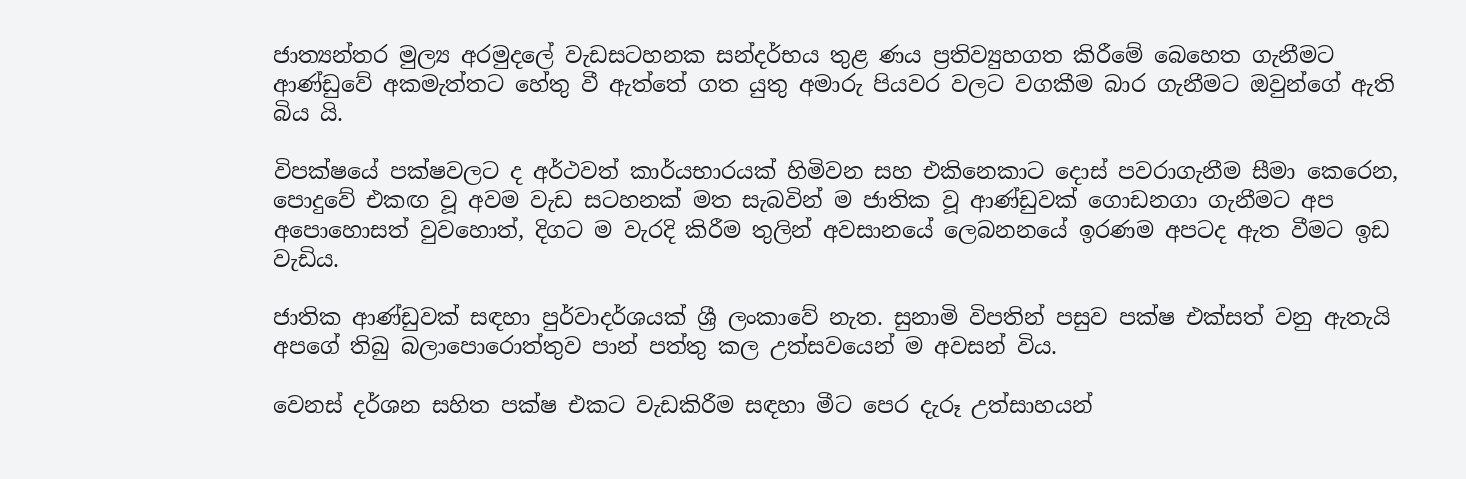ජාත්‍යන්තර මුල්‍ය අරමුදලේ වැඩසටහනක සන්දර්භය තුළ ණය ප්‍රතිව්‍යුහගත කිරීමේ බෙහෙත ගැනීමට ආණ්ඩුවේ අකමැත්තට හේතු වී ඇත්තේ ගත යුතු අමාරු පියවර වලට වගකීම බාර ගැනීමට ඔවුන්ගේ ඇති බිය යි.

විපක්ෂයේ පක්ෂවලට ද අර්ථවත් කාර්යභාරයක් හිමිවන සහ එකිනෙකාට දොස් පවරාගැනීම සීමා කෙරෙන, පොදුවේ එකඟ වූ අවම වැඩ සටහනක් මත සැබවින් ම ජාතික වූ ආණ්ඩුවක් ගොඩනගා ගැනීමට අප අපොහොසත් වුවහොත්, දිගට ම වැරදි කිරීම තුලින් අවසානයේ ලෙබනනයේ ඉරණම අපටද ඇත වීමට ඉඩ වැඩිය.

ජාතික ආණ්ඩුවක් සඳහා පුර්වාදර්ශයක් ශ්‍රී ලංකාවේ නැත. සුනාමි විපතින් පසුව පක්ෂ එක්සත් වනු ඇතැයි අපගේ තිබු බලාපොරොත්තුව පාන් පත්තු කල උත්සවයෙන් ම අවසන් විය.

වෙනස් දර්ශන සහිත පක්ෂ එකට වැඩකිරීම සඳහා මීට පෙර දැරූ උත්සාහයන්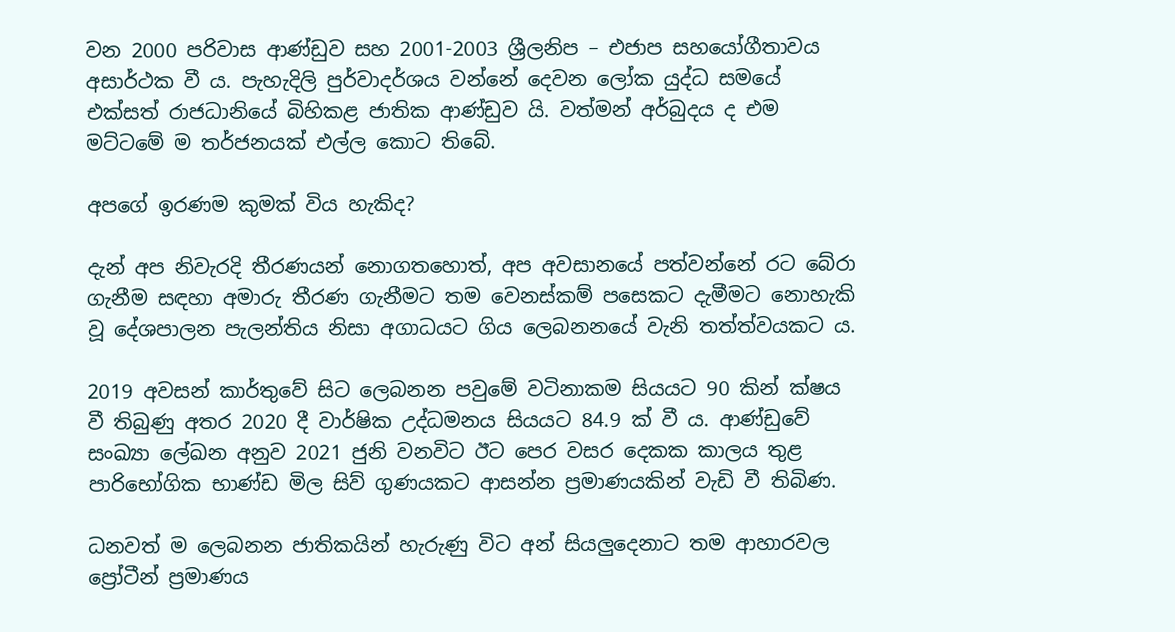වන 2000 පරිවාස ආණ්ඩුව සහ 2001-2003 ශ්‍රීලනිප – එජාප සහයෝගීතාවය අසාර්ථක වී ය. පැහැදිලි පුර්වාදර්ශය වන්නේ දෙවන ලෝක යුද්ධ සමයේ එක්සත් රාජධානියේ බිහිකළ ජාතික ආණ්ඩුව යි. වත්මන් අර්බුදය ද එම මට්ටමේ ම තර්ජනයක් එල්ල කොට තිබේ.

අපගේ ඉරණම කුමක් විය හැකිද?

දැන් අප නිවැරදි තීරණයන් නොගතහොත්, අප අවසානයේ පත්වන්නේ රට බේරා ගැනීම සඳහා අමාරු තීරණ ගැනීමට තම වෙනස්කම් පසෙකට දැමීමට නොහැකි වූ දේශපාලන පැලන්තිය නිසා අගාධයට ගිය ලෙබනනයේ වැනි තත්ත්වයකට ය.

2019 අවසන් කාර්තුවේ සිට ලෙබනන පවුමේ වටිනාකම සියයට 90 කින් ක්ෂය වී තිබුණු අතර 2020 දී වාර්ෂික උද්ධමනය සියයට 84.9 ක් වී ය. ආණ්ඩුවේ සංඛ්‍යා ලේඛන අනුව 2021 ජුනි වනවිට ඊට පෙර වසර දෙකක කාලය තුළ පාරිභෝගික භාණ්ඩ මිල සිව් ගුණයකට ආසන්න ප්‍රමාණයකින් වැඩි වී තිබිණ.

ධනවත් ම ලෙබනන ජාතිකයින් හැරුණු විට අන් සියලුදෙනාට තම ආහාරවල ප්‍රෝටීන් ප්‍රමාණය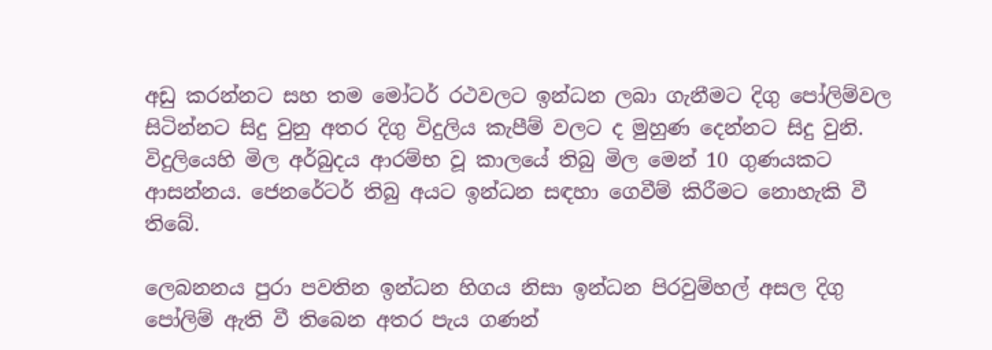අඩු කරන්නට සහ තම මෝටර් රථවලට ඉන්ධන ලබා ගැනීමට දිගු පෝලිම්වල සිටින්නට සිදු වුනු අතර දිගු විදුලිය කැපීම් වලට ද මුහුණ දෙන්නට සිදු වුනි. විදුලියෙහි මිල අර්බුදය ආරම්භ වූ කාලයේ තිබු මිල මෙන් 10 ගුණයකට ආසන්නය. ජෙනරේටර් තිබු අයට ඉන්ධන සඳහා ගෙවීම් කිරීමට නොහැකි වී තිබේ.

ලෙබනනය පුරා පවතින ඉන්ධන හිගය නිසා ඉන්ධන පිරවුම්හල් අසල දිගු පෝලිම් ඇති වී තිබෙන අතර පැය ගණන්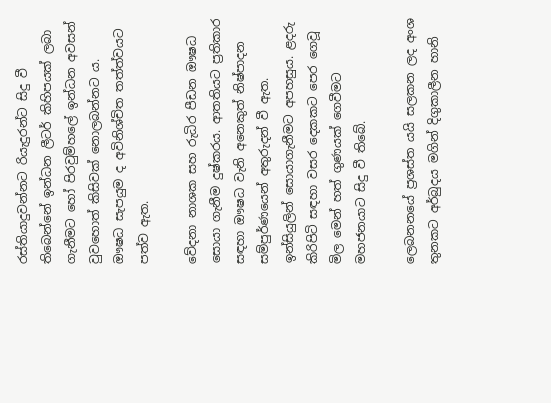රස්තියාදුවන්නට රියැදුරන්ට සිදු වී තිබෙන්නේ ඉන්ධන ලීටර් කිහිපයක් ලබා ගැනීමට හෝ පිරවුම්හලේ ඉන්ධන අවසන් වුවහොත් කිසිවක් නොලබන්නට ය. ඖෂධ සැපයුම ද අවිනිශ්චිත තත්ත්වයට පත්ව ඇත.

වේදනා නාශක සහ රුධිර පීඩන ඖෂධ සොයා ගැනීම දුෂ්කරය. ආතතියට ප්‍රතිකාර සඳහා ඖෂධ වැනි අනෙකුත් නිෂ්පාදන සම්පුර්ණයෙන් අතුරුදන් වී ඇත. ඉන්සියුලින් සොයාගැනීමට අපහසුය. ළදරු කිරිපිටි සඳහා වසර දෙකකට පෙර ගෙවූ මිල මෙන් හත් ගුණයක් ගෙවීමට මහජනයාට සිදු වී තිබේ.

ලෙබනනයේ ප්‍රශස්ත යයි සලකන ලද අංශ තුනකට අර්බුදය මගින් දිගුකාලීන හානි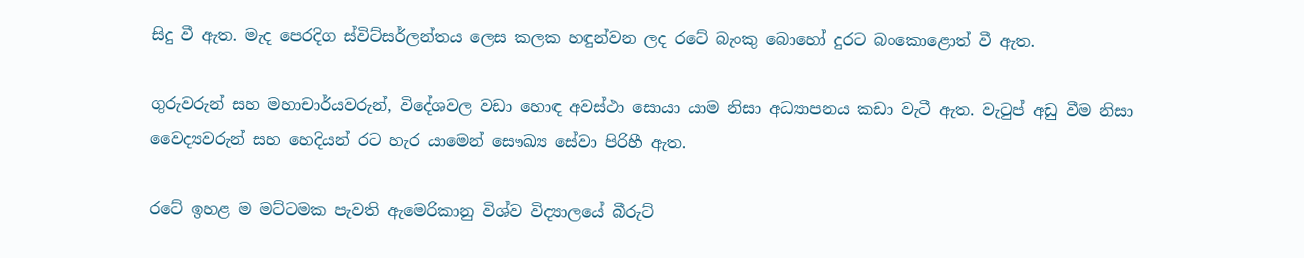සිදු වී ඇත. මැද පෙරදිග ස්විට්සර්ලන්තය ලෙස කලක හඳුන්වන ලද රටේ බැංකු බොහෝ දුරට බංකොළොත් වී ඇත.

ගුරුවරුන් සහ මහාචාර්යවරුන්, විදේශවල වඩා හොඳ අවස්ථා සොයා යාම නිසා අධ්‍යාපනය කඩා වැටී ඇත. වැටුප් අඩු වීම නිසා වෛද්‍යවරුන් සහ හෙදියන් රට හැර යාමෙන් සෞඛ්‍ය සේවා පිරිහී ඇත.

රටේ ඉහළ ම මට්ටමක පැවති ඇමෙරිකානු විශ්ව විද්‍යාලයේ බීරුට්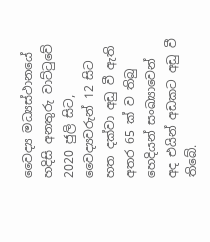වෛද්‍ය මධ්‍යස්ථානයේ හදිසි අනතුරු වාට්ටුවේ 2020 ජුලි සිට, වෛද්‍යවරුන් 12 සිට හත දක්වා අඩු වී ඇති අතර 65 ක් ව තිබු හෙදියන් සංඛ්‍යාවෙන් අද එයින් අඩකට අඩු වී තිබේ.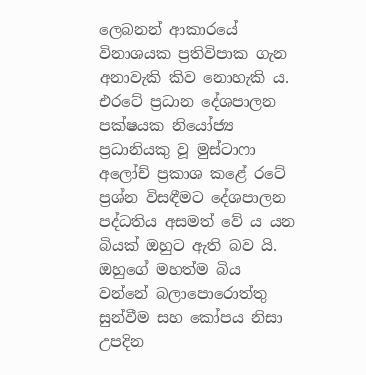ලෙබනන් ආකාරයේ විනාශයක ප්‍රතිවිපාක ගැන අනාවැකි කිව නොහැකි ය. එරටේ ප්‍රධාන දේශපාලන පක්ෂයක නියෝජ්‍ය ප්‍රධානියකු වූ මුස්ටාෆා අලෝච් ප්‍රකාශ කළේ රටේ ප්‍රශ්න විසඳීමට දේශපාලන පද්ධතිය අසමත් වේ ය යන බියක් ඔහුට ඇති බව යි. ඔහුගේ මහත්ම බිය වන්නේ බලාපොරොත්තු සුන්වීම සහ කෝපය නිසා උපදින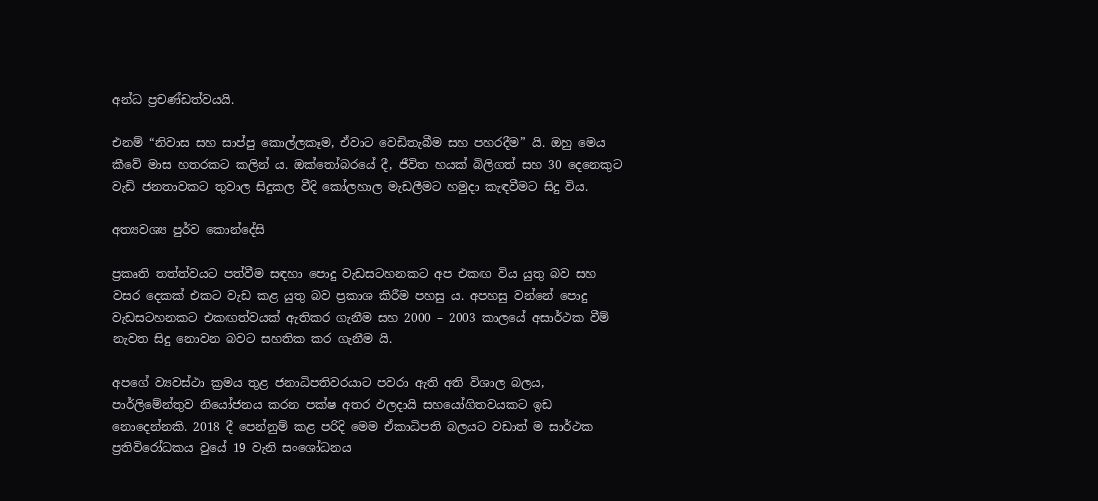අන්ධ ප්‍රචණ්ඩත්වයයි.

එනම් “නිවාස සහ සාප්පු කොල්ලකෑම, ඒවාට වෙඩිතැබීම සහ පහරදීම” යි. ඔහු මෙය කීවේ මාස හතරකට කලින් ය. ඔක්තෝබරයේ දී, ජීවිත හයක් බිලිගත් සහ 30 දෙනෙකුට වැඩි ජනතාවකට තුවාල සිදුකල වීදි කෝලහාල මැඩලීමට හමුදා කැඳවීමට සිදු විය.

අත්‍යවශ්‍ය පුර්ව කොන්දේසි

ප්‍රකෘති තත්ත්වයට පත්වීම සඳහා පොදු වැඩසටහනකට අප එකඟ විය යුතු බව සහ වසර දෙකක් එකට වැඩ කළ යුතු බව ප්‍රකාශ කිරීම පහසු ය. අපහසු වන්නේ පොදු වැඩසටහනකට එකඟත්වයක් ඇතිකර ගැනීම සහ 2000 – 2003 කාලයේ අසාර්ථක වීම් නැවත සිදු නොවන බවට සහතික කර ගැනීම යි.

අපගේ ව්‍යවස්ථා ක්‍රමය තුළ ජනාධිපතිවරයාට පවරා ඇති අති විශාල බලය, පාර්ලිමේන්තුව නියෝජනය කරන පක්ෂ අතර ඵලදායි සහයෝගිතවයකට ඉඩ නොදෙන්නකි. 2018 දී පෙන්නුම් කළ පරිදි මෙම ඒකාධිපති බලයට වඩාත් ම සාර්ථක ප්‍රතිවිරෝධකය වුයේ 19 වැනි සංශෝධනය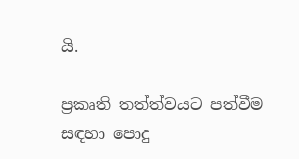යි.

ප්‍රකෘති තත්ත්වයට පත්වීම සඳහා පොදු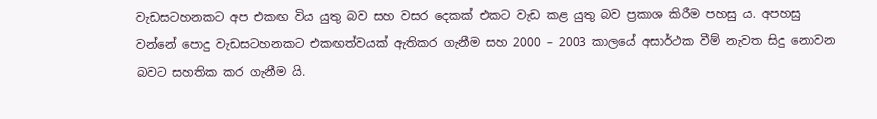වැඩසටහනකට අප එකඟ විය යුතු බව සහ වසර දෙකක් එකට වැඩ කළ යුතු බව ප්‍රකාශ කිරීම පහසු ය. අපහසු වන්නේ පොදු වැඩසටහනකට එකඟත්වයක් ඇතිකර ගැනීම සහ 2000 – 2003 කාලයේ අසාර්ථක වීම් නැවත සිදු නොවන බවට සහතික කර ගැනීම යි.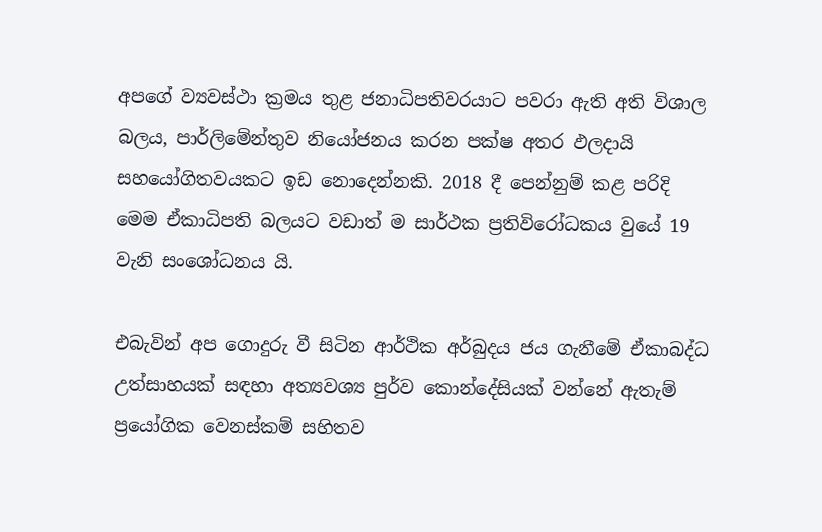අපගේ ව්‍යවස්ථා ක්‍රමය තුළ ජනාධිපතිවරයාට පවරා ඇති අති විශාල බලය, පාර්ලිමේන්තුව නියෝජනය කරන පක්ෂ අතර ඵලදායි සහයෝගිතවයකට ඉඩ නොදෙන්නකි. 2018 දී පෙන්නුම් කළ පරිදි මෙම ඒකාධිපති බලයට වඩාත් ම සාර්ථක ප්‍රතිවිරෝධකය වුයේ 19 වැනි සංශෝධනය යි.

එබැවින් අප ගොදුරු වී සිටින ආර්ථික අර්බුදය ජය ගැනීමේ ඒකාබද්ධ උත්සාහයක් සඳහා අත්‍යවශ්‍ය පුර්ව කොන්දේසියක් වන්නේ ඇතැම් ප්‍රයෝගික වෙනස්කම් සහිතව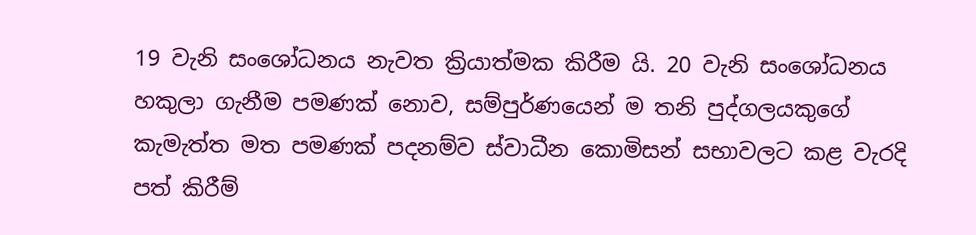19 වැනි සංශෝධනය නැවත ක්‍රියාත්මක කිරීම යි. 20 වැනි සංශෝධනය හකුලා ගැනීම පමණක් නොව, සම්පුර්ණයෙන් ම තනි පුද්ගලයකුගේ කැමැත්ත මත පමණක් පදනම්ව ස්වාධීන කොමිසන් සභාවලට කළ වැරදි පත් කිරීම්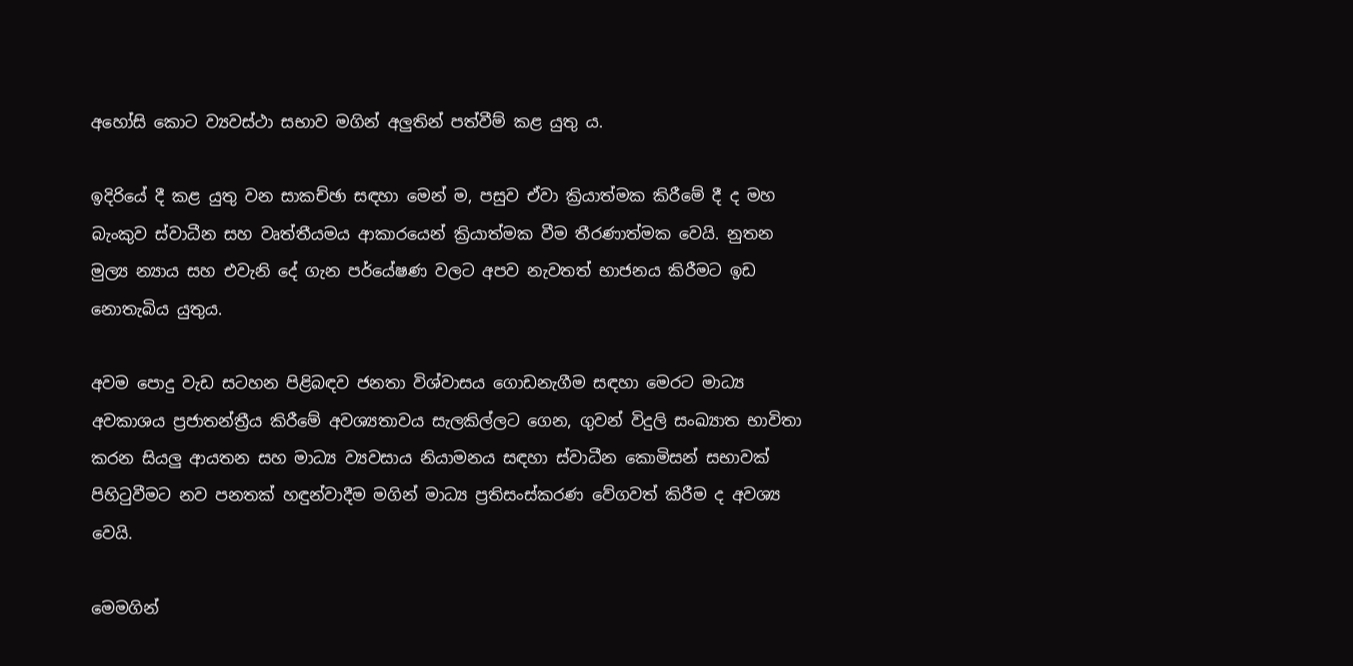අහෝසි කොට ව්‍යවස්ථා සභාව මගින් අලුතින් පත්වීම් කළ යුතු ය.

ඉදිරියේ දී කළ යුතු වන සාකච්ඡා සඳහා මෙන් ම, පසුව ඒවා ක්‍රියාත්මක කිරීමේ දී ද මහ බැංකුව ස්වාධීන සහ වෘත්තීයමය ආකාරයෙන් ක්‍රියාත්මක වීම තීරණාත්මක වෙයි. නුතන මුල්‍ය න්‍යාය සහ එවැනි දේ ගැන පර්යේෂණ වලට අපව නැවතත් භාජනය කිරීමට ඉඩ නොතැබිය යුතුය.

අවම පොදු වැඩ සටහන පිළිබඳව ජනතා විශ්වාසය ගොඩනැගීම සඳහා මෙරට මාධ්‍ය අවකාශය ප්‍රජාතන්ත්‍රීය කිරීමේ අවශ්‍යතාවය සැලකිල්ලට ගෙන, ගුවන් විදුලි සංඛ්‍යාත භාවිතා කරන සියලු ආයතන සහ මාධ්‍ය ව්‍යවසාය නියාමනය සඳහා ස්වාධීන කොමිසන් සභාවක් පිහිටුවීමට නව පනතක් හඳුන්වාදීම මගින් මාධ්‍ය ප්‍රතිසංස්කරණ වේගවත් කිරීම ද අවශ්‍ය වෙයි.

මෙමගින්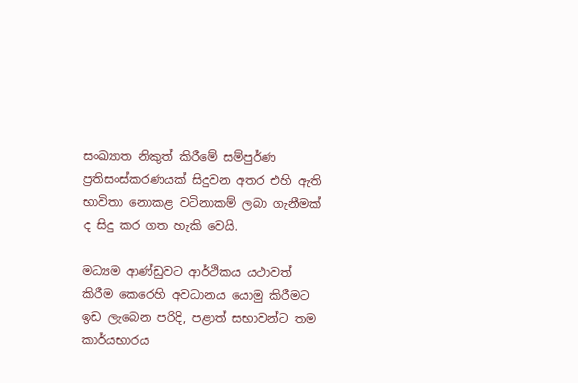සංඛ්‍යාත නිකුත් කිරීමේ සම්පුර්ණ ප්‍රතිසංස්කරණයක් සිදුවන අතර එහි ඇති භාවිතා නොකළ වටිනාකම් ලබා ගැනීමක් ද සිදු කර ගත හැකි වෙයි.

මධ්‍යම ආණ්ඩුවට ආර්ථිකය යථාවත් කිරීම කෙරෙහි අවධානය යොමු කිරීමට ඉඩ ලැබෙන පරිදි, පළාත් සභාවන්ට තම කාර්යභාරය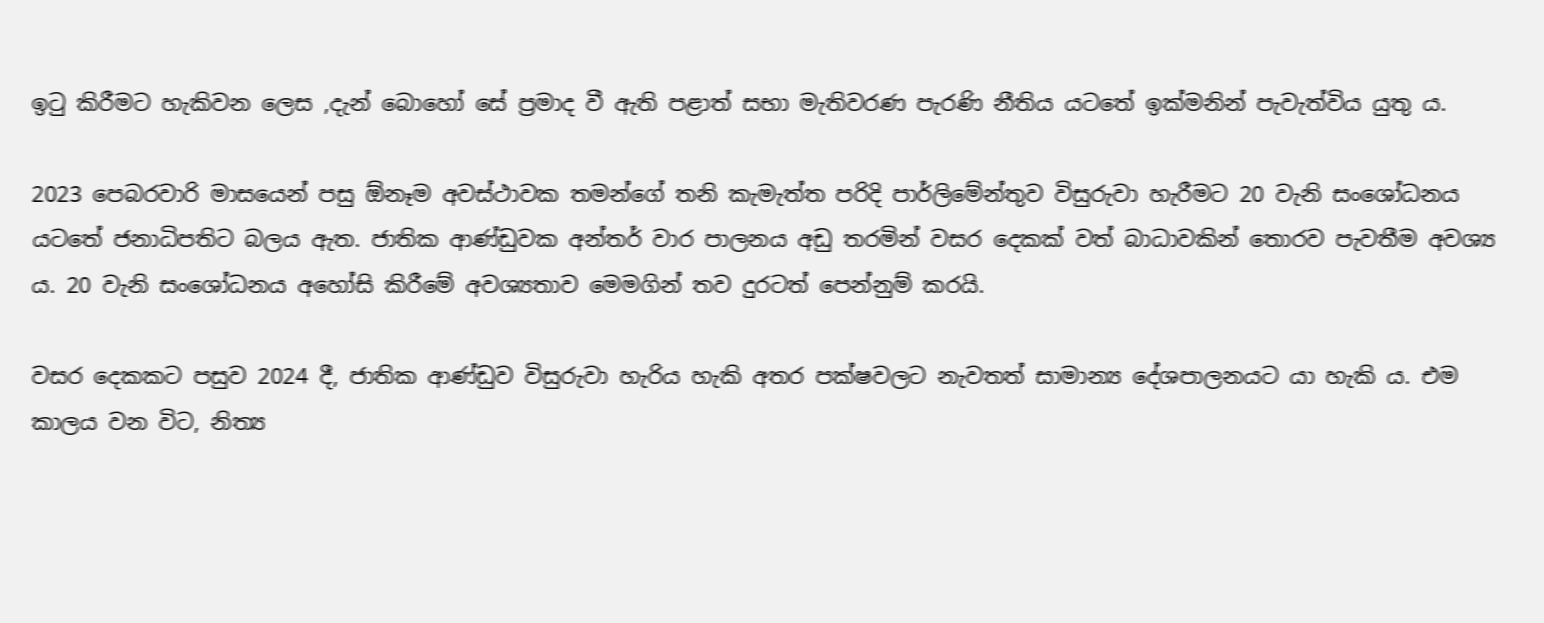ඉටු කිරීමට හැකිවන ලෙස ,දැන් බොහෝ සේ ප්‍රමාද වී ඇති පළාත් සභා මැතිවරණ පැරණි නීතිය යටතේ ඉක්මනින් පැවැත්විය යුතු ය.

2023 පෙබරවාරි මාසයෙන් පසු ඕනෑම අවස්ථාවක තමන්ගේ තනි කැමැත්ත පරිදි පාර්ලිමේන්තුව විසුරුවා හැරීමට 20 වැනි සංශෝධනය යටතේ ජනාධිපතිට බලය ඇත. ජාතික ආණ්ඩුවක අන්තර් වාර පාලනය අඩු තරමින් වසර දෙකක් වත් බාධාවකින් තොරව පැවතීම අවශ්‍ය ය. 20 වැනි සංශෝධනය අහෝසි කිරීමේ අවශ්‍යතාව මෙමගින් තව දුරටත් පෙන්නුම් කරයි.

වසර දෙකකට පසුව 2024 දී, ජාතික ආණ්ඩුව විසුරුවා හැරිය හැකි අතර පක්ෂවලට නැවතත් සාමාන්‍ය දේශපාලනයට යා හැකි ය. එම කාලය වන විට, නිත්‍ය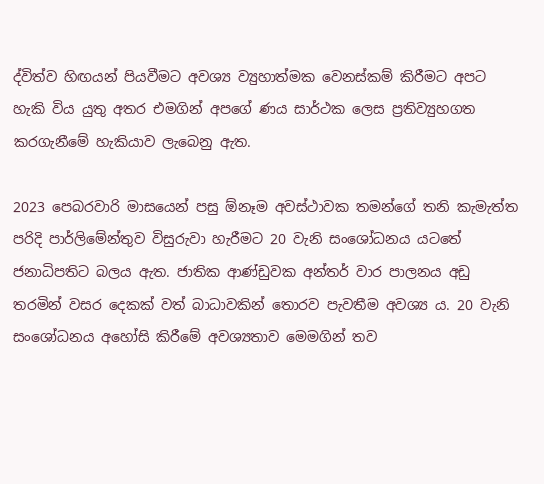ද්විත්ව හිඟයන් පියවීමට අවශ්‍ය ව්‍යුහාත්මක වෙනස්කම් කිරීමට අපට හැකි විය යුතු අතර එමගින් අපගේ ණය සාර්ථක ලෙස ප්‍රතිව්‍යුහගත කරගැනීමේ හැකියාව ලැබෙනු ඇත.

2023 පෙබරවාරි මාසයෙන් පසු ඕනෑම අවස්ථාවක තමන්ගේ තනි කැමැත්ත පරිදි පාර්ලිමේන්තුව විසුරුවා හැරීමට 20 වැනි සංශෝධනය යටතේ ජනාධිපතිට බලය ඇත. ජාතික ආණ්ඩුවක අන්තර් වාර පාලනය අඩු තරමින් වසර දෙකක් වත් බාධාවකින් තොරව පැවතීම අවශ්‍ය ය. 20 වැනි සංශෝධනය අහෝසි කිරීමේ අවශ්‍යතාව මෙමගින් තව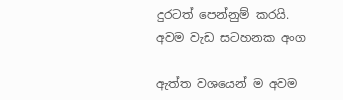දුරටත් පෙන්නුම් කරයි.
අවම වැඩ සටහනක අංග

ඇත්ත වශයෙන් ම අවම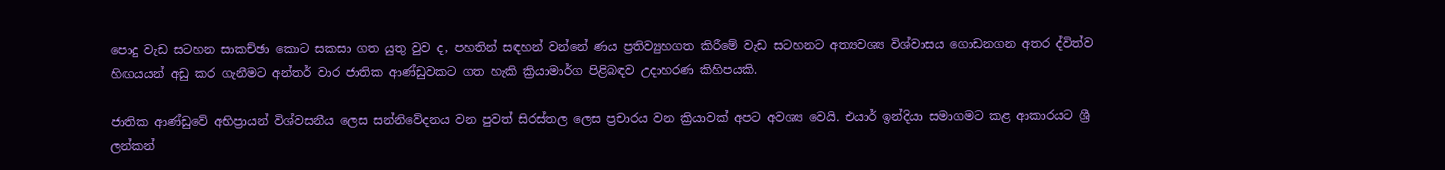පොදු වැඩ සටහන සාකච්ඡා කොට සකසා ගත යුතු වුව ද, පහතින් සඳහන් වන්නේ ණය ප්‍රතිව්‍යුහගත කිරීමේ වැඩ සටහනට අත්‍යවශ්‍ය විශ්වාසය ගොඩනගන අතර ද්විත්ව හිඟයයන් අඩු කර ගැනීමට අන්තර් වාර ජාතික ආණ්ඩුවකට ගත හැකි ක්‍රියාමාර්ග පිළිබඳව උදාහරණ කිහිපයකි.

ජාතික ආණ්ඩුවේ අභිප්‍රායන් විශ්වසනීය ලෙස සන්නිවේදනය වන පුවත් සිරස්තල ලෙස ප්‍රචාරය වන ක්‍රියාවක් අපට අවශ්‍ය වෙයි. එයාර් ඉන්දියා සමාගමට කළ ආකාරයට ශ්‍රී ලන්කන්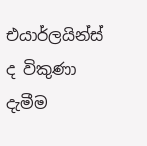එයාර්ලයින්ස් ද විකුණා දැමීම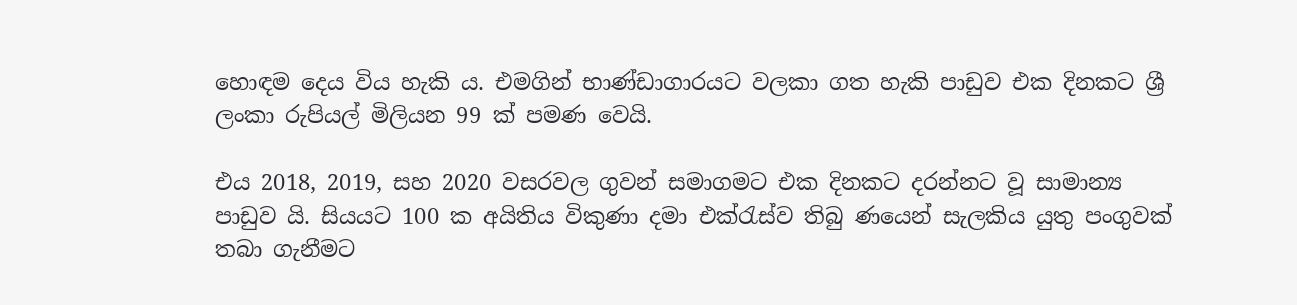හොඳම දෙය විය හැකි ය. එමගින් භාණ්ඩාගාරයට වලකා ගත හැකි පාඩුව එක දිනකට ශ්‍රී ලංකා රුපියල් මිලියන 99 ක් පමණ වෙයි.

එය 2018, 2019, සහ 2020 වසරවල ගුවන් සමාගමට එක දිනකට දරන්නට වූ සාමාන්‍ය පාඩුව යි. සියයට 100 ක අයිතිය විකුණා දමා එක්රැස්ව තිබු ණයෙන් සැලකිය යුතු පංගුවක් තබා ගැනීමට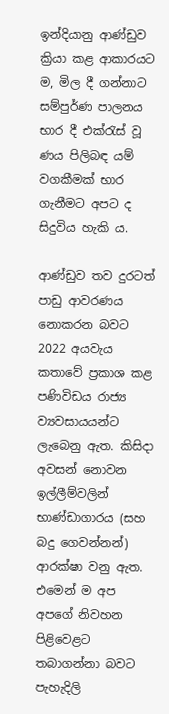ඉන්දියානු ආණ්ඩුව ක්‍රියා කළ ආකාරයට ම, මිල දී ගන්නාට සම්පුර්ණ පාලනය භාර දී එක්රැස් වූ ණය පිලිබඳ යම් වගකීමක් භාර ගැනීමට අපට ද සිදුවිය හැකි ය.

ආණ්ඩුව තව දුරටත් පාඩු ආවරණය නොකරන බවට 2022 අයවැය කතාවේ ප්‍රකාශ කළ පණිවිඩය රාජ්‍ය ව්‍යවසායයන්ට ලැබෙනු ඇත. කිසිදා අවසන් නොවන ඉල්ලීම්වලින් භාණ්ඩාගාරය (සහ බදු ගෙවන්නන්) ආරක්ෂා වනු ඇත. එමෙන් ම අප අපගේ නිවහන පිළිවෙළට තබාගන්නා බවට පැහැදිලි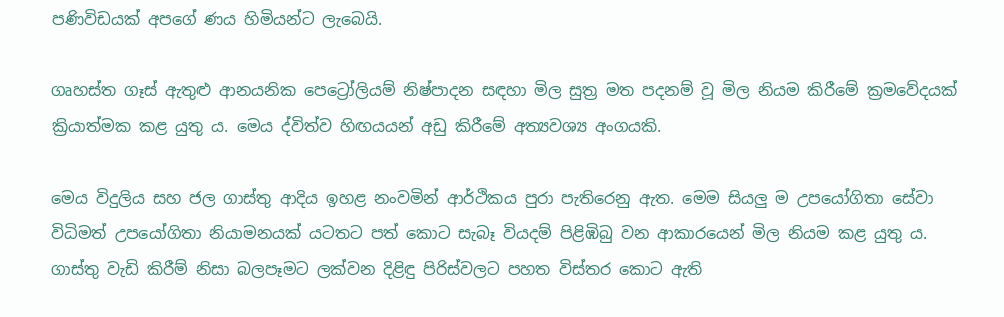පණිවිඩයක් අපගේ ණය හිමියන්ට ලැබෙයි.

ගෘහස්ත ගෑස් ඇතුළු ආනයනික පෙට්‍රෝලියම් නිෂ්පාදන සඳහා මිල සුත්‍ර මත පදනම් වූ මිල නියම කිරීමේ ක්‍රමවේදයක් ක්‍රියාත්මක කළ යුතු ය. මෙය ද්විත්ව හිඟයයන් අඩු කිරීමේ අත්‍යවශ්‍ය අංගයකි.

මෙය විදුලිය සහ ජල ගාස්තු ආදිය ඉහළ නංවමින් ආර්ථිකය පුරා පැතිරෙනු ඇත. මෙම සියලු ම උපයෝගිතා සේවා විධිමත් උපයෝගිතා නියාමනයක් යටතට පත් කොට සැබෑ වියදම් පිළිඹිබු වන ආකාරයෙන් මිල නියම කළ යුතු ය. ගාස්තු වැඩි කිරීම් නිසා බලපෑමට ලක්වන දිළිඳු පිරිස්වලට පහත විස්තර කොට ඇති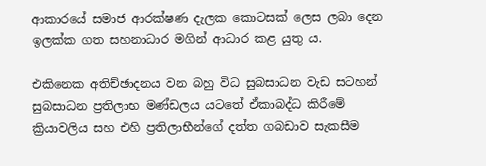ආකාරයේ සමාජ ආරක්ෂණ දැලක කොටසක් ලෙස ලබා දෙන ඉලක්ක ගත සහනාධාර මගින් ආධාර කළ යුතු ය.

එකිනෙක අතිච්ඡාදනය වන බහු විධ සුබසාධන වැඩ සටහන් සුබසාධන ප්‍රතිලාභ මණ්ඩලය යටතේ ඒකාබද්ධ කිරීමේ ක්‍රියාවලිය සහ එහි ප්‍රතිලාභීන්ගේ දත්ත ගබඩාව සැකසීම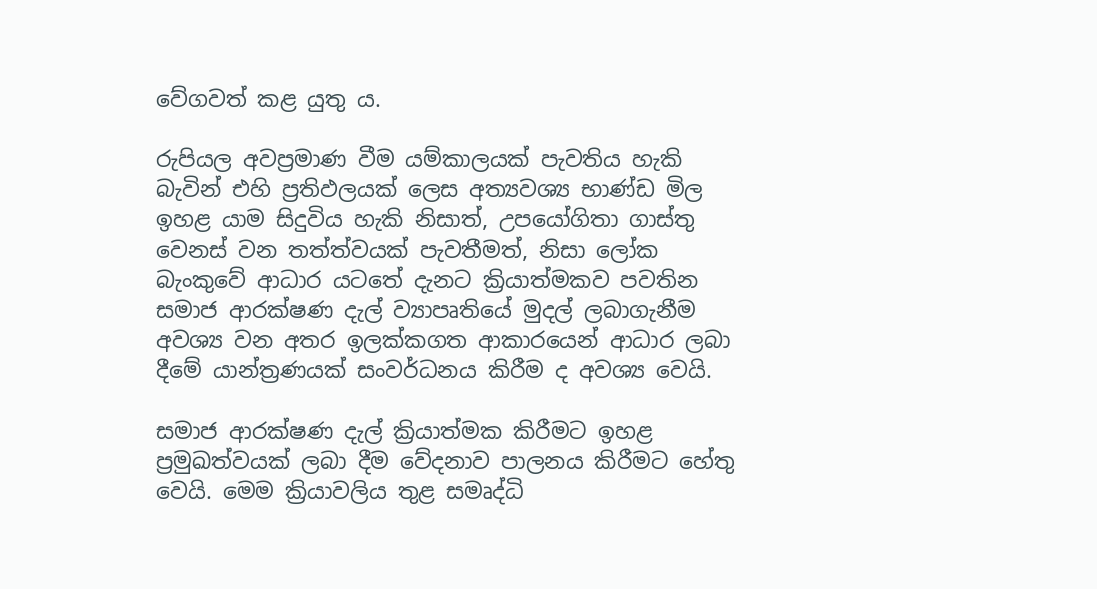වේගවත් කළ යුතු ය.

රුපියල අවප්‍රමාණ වීම යම්කාලයක් පැවතිය හැකි බැවින් එහි ප්‍රතිඵලයක් ලෙස අත්‍යවශ්‍ය භාණ්ඩ මිල ඉහළ යාම සිදුවිය හැකි නිසාත්, උපයෝගිතා ගාස්තු වෙනස් වන තත්ත්වයක් පැවතීමත්, නිසා ලෝක බැංකුවේ ආධාර යටතේ දැනට ක්‍රියාත්මකව පවතින සමාජ ආරක්ෂණ දැල් ව්‍යාපෘතියේ මුදල් ලබාගැනීම අවශ්‍ය වන අතර ඉලක්කගත ආකාරයෙන් ආධාර ලබා දීමේ යාන්ත්‍රණයක් සංවර්ධනය කිරීම ද අවශ්‍ය වෙයි.

සමාජ ආරක්ෂණ දැල් ක්‍රියාත්මක කිරීමට ඉහළ ප්‍රමුඛත්වයක් ලබා දීම වේදනාව පාලනය කිරීමට හේතු වෙයි. මෙම ක්‍රියාවලිය තුළ සමෘද්ධි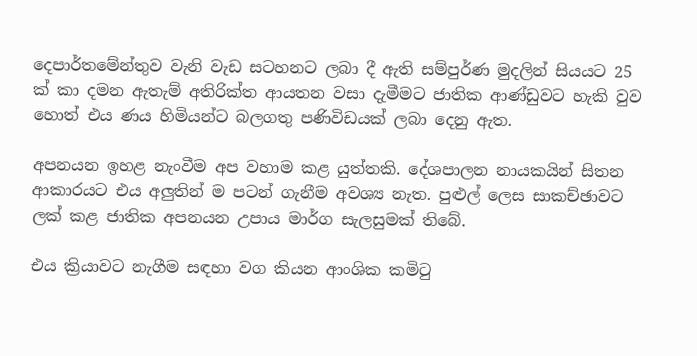දෙපාර්තමේන්තුව වැනි වැඩ සටහනට ලබා දී ඇති සම්පුර්ණ මුදලින් සියයට 25 ක් කා දමන ඇතැම් අතිරික්ත ආයතන වසා දැමීමට ජාතික ආණ්ඩුවට හැකි වුව හොත් එය ණය හිමියන්ට බලගතු පණිවිඩයක් ලබා දෙනු ඇත.

අපනයන ඉහළ නැංවීම අප වහාම කළ යුත්තකි. දේශපාලන නායකයින් සිතන ආකාරයට එය අලුතින් ම පටන් ගැනීම අවශ්‍ය නැත. පුළුල් ලෙස සාකච්ඡාවට ලක් කළ ජාතික අපනයන උපාය මාර්ග සැලසුමක් තිබේ.

එය ක්‍රියාවට නැගීම සඳහා වග කියන ආංශික කමිටු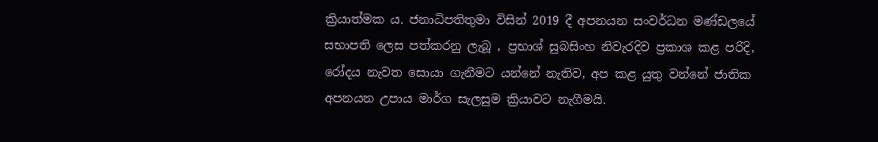ක්‍රියාත්මක ය. ජනාධිපතිතුමා විසින් 2019 දී අපනයන සංවර්ධන මණ්ඩලයේ සභාපති ලෙස පත්කරනු ලැබූ , ප්‍රභාශ් සුබසිංහ නිවැරදිව ප්‍රකාශ කළ පරිදි, රෝදය නැවත සොයා ගැනීමට යන්නේ නැතිව, අප කළ යුතු වන්නේ ජාතික අපනයන උපාය මාර්ග සැලසුම ක්‍රියාවට නැගීමයි.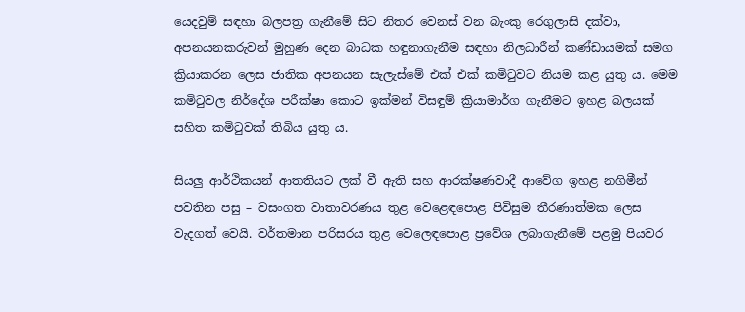යෙදවුම් සඳහා බලපත්‍ර ගැනීමේ සිට නිතර වෙනස් වන බැංකු රෙගුලාසි දක්වා, අපනයනකරුවන් මුහුණ දෙන බාධක හඳුනාගැනීම සඳහා නිලධාරීන් කණ්ඩායමක් සමග ක්‍රියාකරන ලෙස ජාතික අපනයන සැලැස්මේ එක් එක් කමිටුවට නියම කළ යුතු ය. මෙම කමිටුවල නිර්දේශ පරීක්ෂා කොට ඉක්මන් විසඳුම් ක්‍රියාමාර්ග ගැනීමට ඉහළ බලයක් සහිත කමිටුවක් තිබිය යුතු ය.

සියලු ආර්ථිකයන් ආතතියට ලක් වී ඇති සහ ආරක්ෂණවාදී ආවේග ඉහළ නගිමීන් පවතින පසු – වසංගත වාතාවරණය තුළ වෙළෙඳපොළ පිවිසුම තීරණාත්මක ලෙස වැදගත් වෙයි. වර්තමාන පරිසරය තුළ වෙලෙඳපොළ ප්‍රවේශ ලබාගැනීමේ පළමු පියවර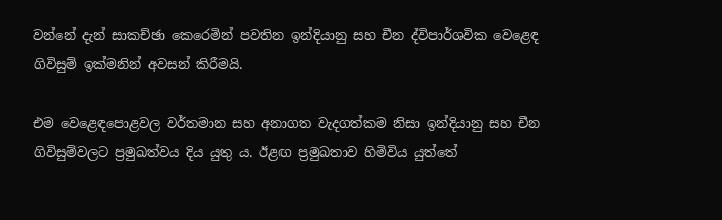වන්නේ දැන් සාකච්ඡා කෙරෙමින් පවතින ඉන්දියානු සහ චීන ද්විපාර්ශවික වෙළෙඳ ගිවිසුම් ඉක්මනින් අවසන් කිරීමයි.

එම වෙළෙඳපොළවල වර්තමාන සහ අනාගත වැදගත්කම නිසා ඉන්දියානු සහ චීන ගිවිසුම්වලට ප්‍රමුඛත්වය දිය යුතු ය. ඊළඟ ප්‍රමුඛතාව හිමිවිය යුත්තේ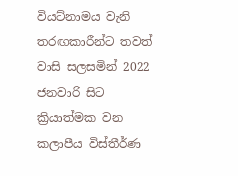වියට්නාමය වැනි තරඟකාරීන්ට තවත් වාසි සලසමින් 2022 ජනවාරි සිට ක්‍රියාත්මක වන කලාපීය විස්තීර්ණ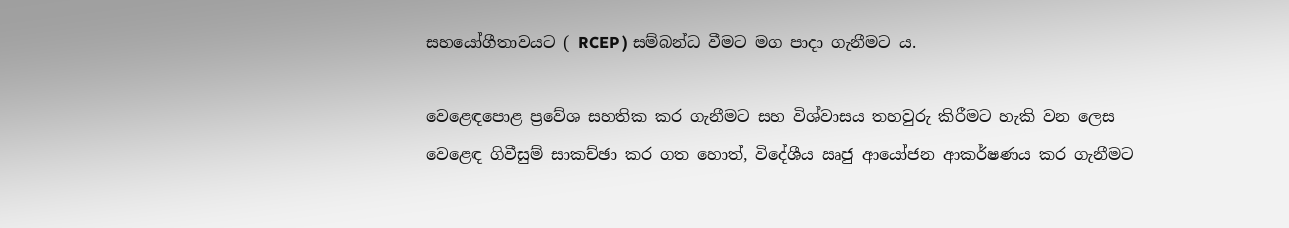සහයෝගීතාවයට ( RCEP ) සම්බන්ධ වීමට මග පාදා ගැනීමට ය.

වෙළෙඳපොළ ප්‍රවේශ සහතික කර ගැනීමට සහ විශ්වාසය තහවුරු කිරීමට හැකි වන ලෙස වෙළෙඳ ගිවීසුම් සාකච්ඡා කර ගත හොත්, විදේශීය ඍජු ආයෝජන ආකර්ෂණය කර ගැනීමට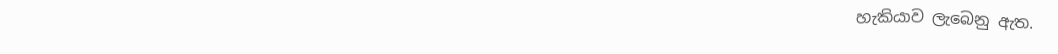හැකියාව ලැබෙනු ඇත.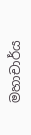මහාචාර්ය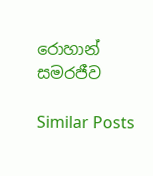රොහාන් සමරජීව

Similar Posts